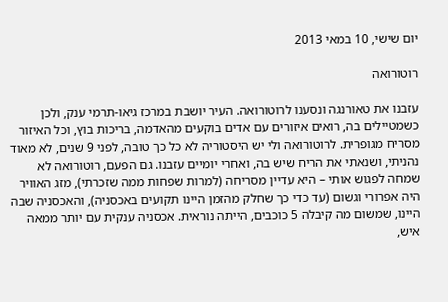יום שישי, 10 במאי 2013

רוטורואה

עזבנו את טאורנגה ונסענו לרוטורואה. העיר יושבת במרכז גיאו-תרמי ענק, ולכן כשמטיילים בה, רואים איזורים עם אדים בוקעים מהאדמה, בריכות בוץ, וכל האיזור מסריח מגופרית. לרוטורואה ולי יש היסטוריה לא כל כך טובה, לפני 9 שנים, לא מאוד נהניתי, ושנאתי את הריח שיש בה, ואחרי יומיים עזבנו. גם הפעם, רוטורואה לא שמחה לפגוש אותי – היא עדיין מסריחה (למרות שפחות ממה שזכרתי), מזג האוויר היה אפרורי וגשום (עד כדי כך שחלק מהזמן היינו תקועים באכסניה), והאכסניה שבה היינו, שמשום מה קיבלה 5 כוכבים, הייתה נוראית. אכסניה ענקית עם יותר ממאה איש,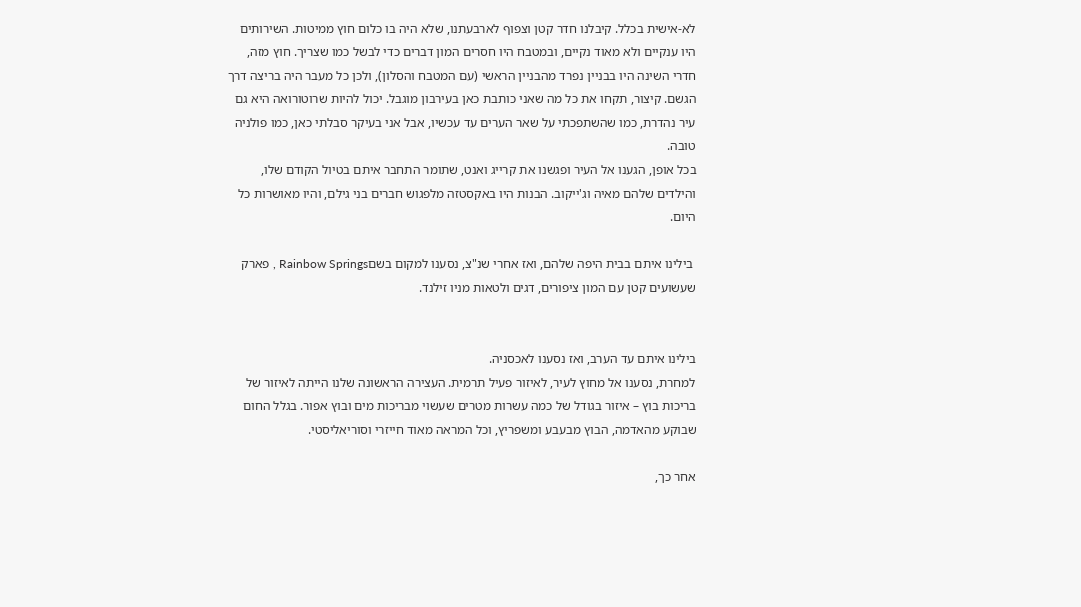לא-אישית בכלל. קיבלנו חדר קטן וצפוף לארבעתנו, שלא היה בו כלום חוץ ממיטות. השירותים היו ענקיים ולא מאוד נקיים, ובמטבח היו חסרים המון דברים כדי לבשל כמו שצריך. חוץ מזה, חדרי השינה היו בבניין נפרד מהבניין הראשי (עם המטבח והסלון), ולכן כל מעבר היה בריצה דרך הגשם. קיצור, תקחו את כל מה שאני כותבת כאן בעירבון מוגבל. יכול להיות שרוטורואה היא גם עיר נהדרת, כמו שהשתפכתי על שאר הערים עד עכשיו, אבל אני בעיקר סבלתי כאן, כמו פולניה טובה.
בכל אופן, הגענו אל העיר ופגשנו את קרייג ואנט, שתומר התחבר איתם בטיול הקודם שלו, והילדים שלהם מאיה וג'ייקוב. הבנות היו באקסטזה מלפגוש חברים בני גילם, והיו מאושרות כל היום.

 בילינו איתם בבית היפה שלהם, ואז אחרי שנ"צ, נסענו למקום בשםRainbow Springs , פארק שעשועים קטן עם המון ציפורים, דגים ולטאות מניו זילנד.


בילינו איתם עד הערב, ואז נסענו לאכסניה.
למחרת, נסענו אל מחוץ לעיר, לאיזור פעיל תרמית. העצירה הראשונה שלנו הייתה לאיזור של בריכות בוץ – איזור בגודל של כמה עשרות מטרים שעשוי מבריכות מים ובוץ אפור. בגלל החום שבוקע מהאדמה, הבוץ מבעבע ומשפריץ, וכל המראה מאוד חייזרי וסוריאליסטי.

אחר כך,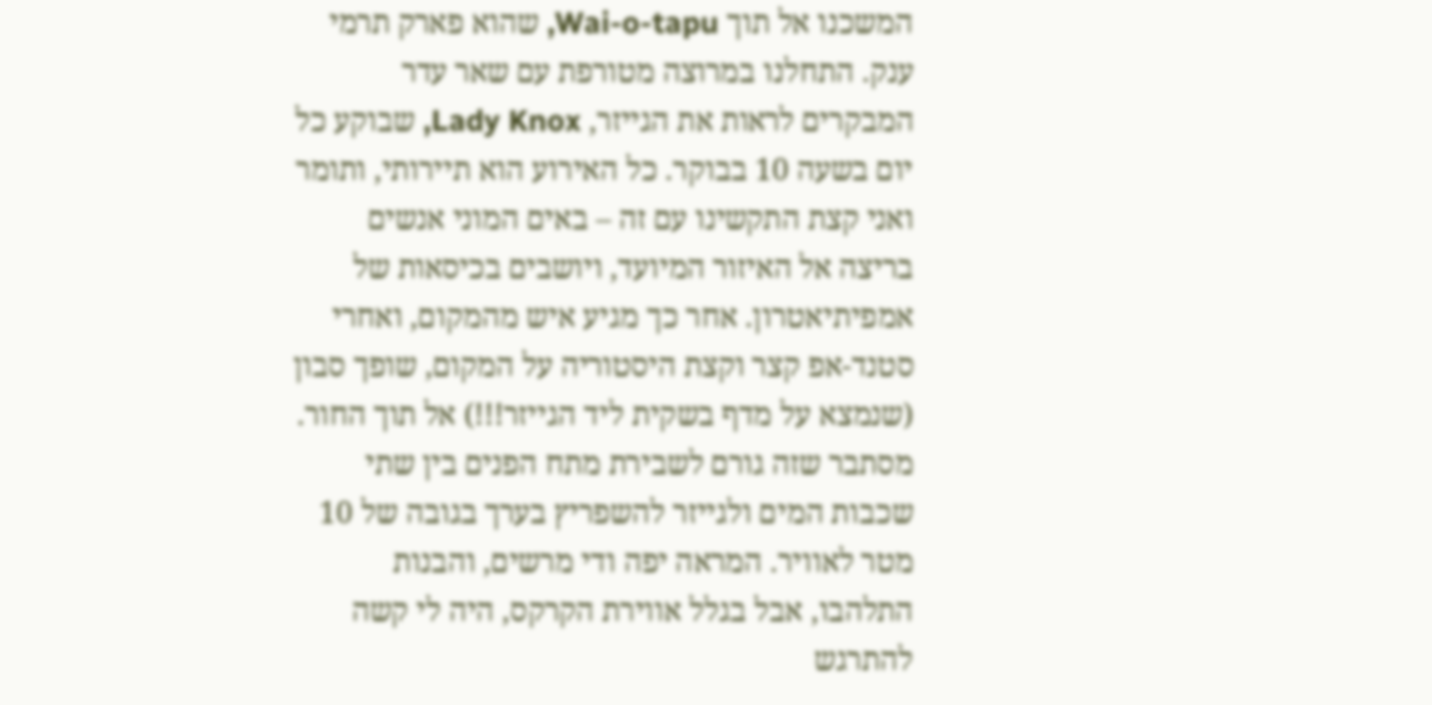המשכנו אל תוך Wai-o-tapu, שהוא פארק תרמי ענק. התחלנו במרוצה מטורפת עם שאר עדר המבקרים לראות את הגייזר, Lady Knox, שבוקע כל יום בשעה 10 בבוקר. כל האירוע הוא תיירותי, ותומר ואני קצת התקשינו עם זה – באים המוני אנשים בריצה אל האיזור המיועד, ויושבים בכיסאות של אמפיתיאטרון. אחר כך מגיע איש מהמקום, ואחרי סטנד-אפ קצר וקצת היסטוריה על המקום, שופך סבון (שנמצא על מדף בשקית ליד הגייזר!!!) אל תוך החור. מסתבר שזה גורם לשבירת מתח הפנים בין שתי שכבות המים ולגייזר להשפריץ בערך בגובה של 10 מטר לאוויר. המראה יפה ודי מרשים, והבנות התלהבו, אבל בגלל אווירת הקרקס, היה לי קשה להתרגש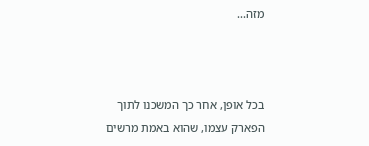מזה...



בכל אופן, אחר כך המשכנו לתוך הפארק עצמו, שהוא באמת מרשים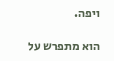ויפה.

הוא מתפרש על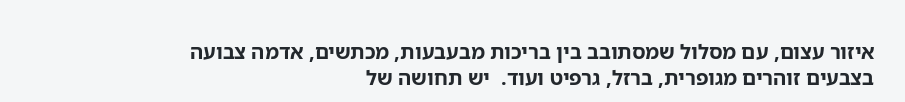איזור עצום, עם מסלול שמסתובב בין בריכות מבעבעות, מכתשים, אדמה צבועה בצבעים זוהרים מגופרית, ברזל, גרפיט ועוד.  יש תחושה של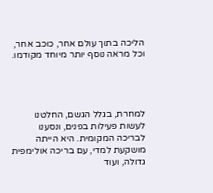הליכה בתוך עולם אחר, כוכב אחר, וכל מראה נוסף יותר מיוחד מקודמו.




למחרת, בגלל הגשם, החלטנו לעשות פעילות בפנים, ונסענו לבריכה המקומית. היא הייתה מושקעת למדי, עם בריכה אולימפית גדולה, ועוד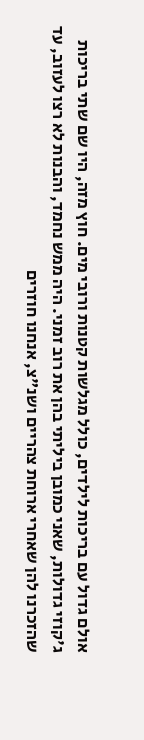אולם גדול עם בריכות לילדים, כולל מגלשות קטנות ורובי מים. חוץ מזה, היו שם שתי בריכות ג'קוזי גדולות, שאני כמובן ביליתי בהן את רוב זמני. היה ממש נחמד, והבנות לא רצו לעזוב, עד שהזכרנו להן שאחרי ארוחת צהריים ושנ"צ, אנחנו חוזרים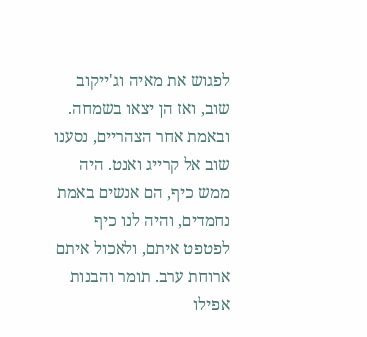לפגוש את מאיה וג'ייקוב שוב, ואז הן יצאו בשמחה. ובאמת אחר הצהריים, נסענו שוב אל קרייג ואנט. היה ממש כיף, הם אנשים באמת נחמדים, והיה לנו כיף לפטפט איתם, ולאכול איתם ארוחת ערב. תומר והבנות אפילו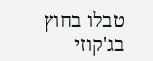טבלו בחוץ בג'קוזי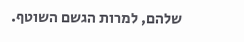שלהם, למרות הגשם השוטף.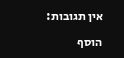אין תגובות:

הוסף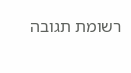רשומת תגובה